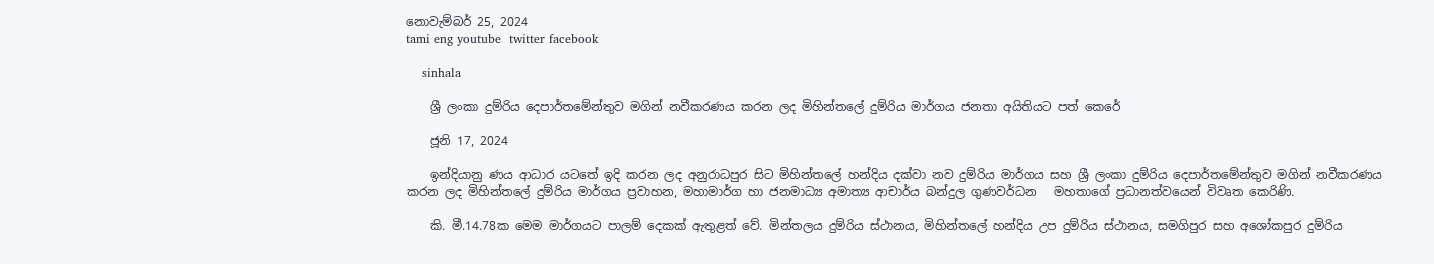නොවැම්බර් 25, 2024
tami eng youtube  twitter facebook

    sinhala

    ශ්‍රී ලංකා දුම්රිය දෙපාර්තමේන්තුව මගින් නවීකරණය කරන ලද මිහින්තලේ දුම්රිය මාර්ගය ජනතා අයිතියට පත් කෙරේ

    ජූනි 17, 2024

    ඉන්දියානු ණය ආධාර යටතේ ඉදි කරන ලද අනුරාධපුර සිට මිහින්තලේ හන්දිය දක්වා නව දුම්රිය මාර්ගය සහ ශ්‍රී ලංකා දුම්රිය දෙපාර්තමේන්තුව මගින් නවීකරණය කරන ලද මිහින්තලේ දුම්රිය මාර්ගය ප්‍රවාහන, මහාමාර්ග හා ජනමාධ්‍ය අමාත්‍ය ආචාර්ය බන්දුල ගුණවර්ධන   මහතාගේ ප්‍රධානත්වයෙන් විවෘත කෙරිණි.

    කි. මී.14.78ක මෙම මාර්ගයට පාලම් දෙකක් ඇතුළත් වේ. මින්තලය දුම්රිය ස්ථානය, මිහින්තලේ හන්දිය උප දුම්රිය ස්ථානය, සමගිපුර සහ අශෝකපුර දුම්රිය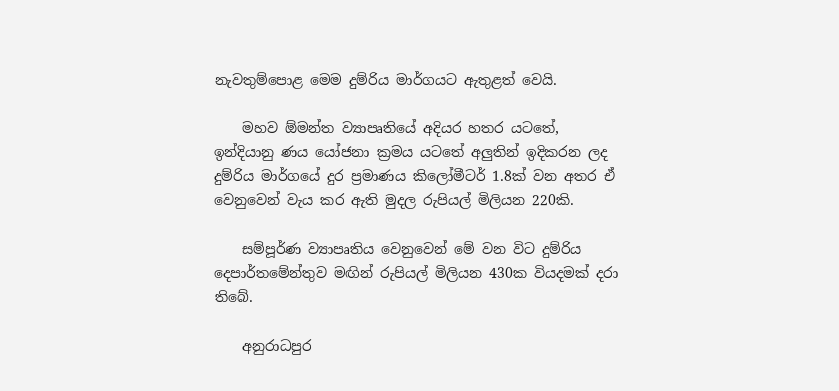නැවතුම්පොළ මෙම දුම්රිය මාර්ගයට ඇතුළත් වෙයි.

    මහව ඕමන්ත ව්‍යාපෘතියේ අදියර හතර යටතේ, ඉන්දියානු ණය යෝජනා ක්‍රමය යටතේ අලුතින් ඉදිකරන ලද දුම්රිය මාර්ගයේ දුර ප්‍රමාණය කිලෝමීටර් 1.8ක් වන අතර ඒ වෙනුවෙන් වැය කර ඇති මුදල රුපියල් මිලියන 220කි.

    සම්පූර්ණ ව්‍යාපෘතිය වෙනුවෙන් මේ වන විට දුම්රිය දෙපාර්තමේන්තුව මඟින් රුපියල් මිලියන 430ක වියදමක් දරා තිබේ.

    අනුරාධපුර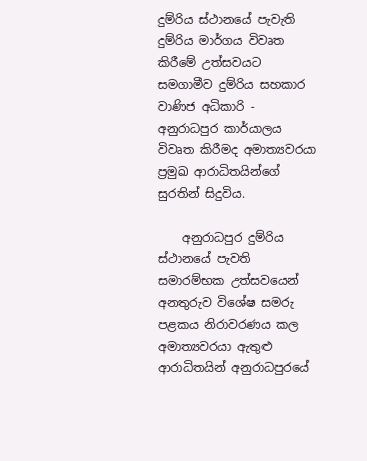දුම්රිය ස්ථානයේ පැවැති දුම්රිය මාර්ගය විවෘත කිරීමේ උත්සවයට සමගාමීව දුම්රිය සහකාර වාණිජ අධිකාරි - අනුරාධපුර කාර්යාලය විවෘත කිරීමද අමාත්‍යවරයා ප්‍රමුඛ ආරාධිතයින්ගේ සුරතින් සිදුවිය.

    අනුරාධපුර දුම්රිය ස්ථානයේ පැවති සමාරම්භක උත්සවයෙන් අනතුරුව විශේෂ සමරු පළකය නිරාවරණය කල අමාත්‍යවරයා ඇතුළු ආරාධිතයින් අනුරාධපුරයේ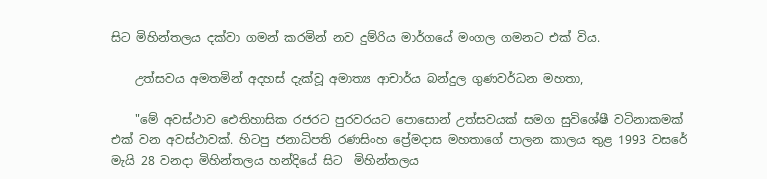සිට මිහින්තලය දක්වා ගමන් කරමින් නව දුම්රිය මාර්ගයේ මංගල ගමනට එක් විය.

    උත්සවය අමතමින් අදහස් දැක්වූ අමාත්‍ය ආචාර්ය බන්දුල ගුණවර්ධන මහතා,

    "මේ අවස්ථාව ඓතිහාසික රජරට පුරවරයට පොසොන් උත්සවයක් සමග සුවිශේෂී වටිනාකමක් එක් වන අවස්ථාවක්. හිටපු ජනාධිපති රණසිංහ ප්‍රේමදාස මහතාගේ පාලන කාලය තුළ 1993 වසරේ මැයි 28 වනදා මිහින්තලය හන්දියේ සිට  මිහින්තලය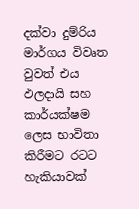දක්වා දුම්රිය මාර්ගය විවෘත වුවත් එය ඵලදායි සහ කාර්යක්ෂම ලෙස භාවිතා කිරීමට රටට හැකියාවක්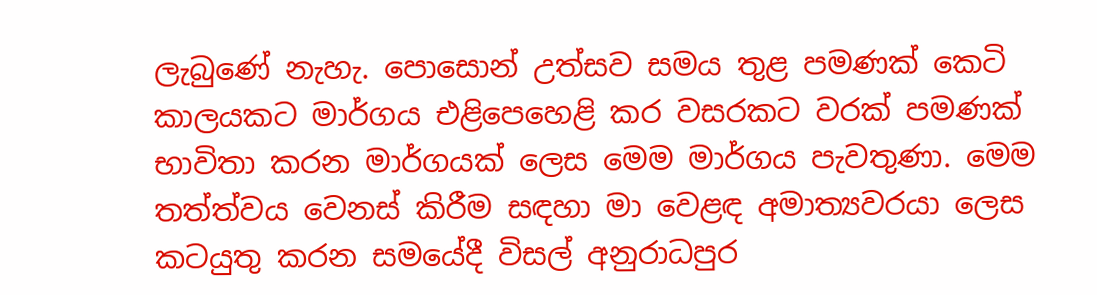ලැබුණේ නැහැ. පොසොන් උත්සව සමය තුළ පමණක් කෙටි කාලයකට මාර්ගය එළිපෙහෙළි කර වසරකට වරක් පමණක් භාවිතා කරන මාර්ගයක් ලෙස මෙම මාර්ගය පැවතුණා. මෙම තත්ත්වය වෙනස් කිරීම සඳහා මා වෙළඳ අමාත්‍යවරයා ලෙස කටයුතු කරන සමයේදී විසල් අනුරාධපුර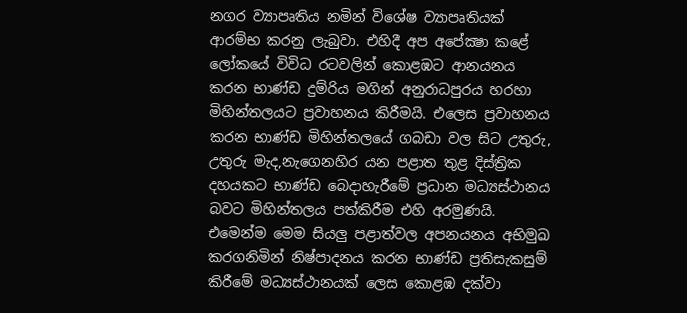නගර ව්‍යාපෘතිය නමින් විශේෂ ව්‍යාපෘතියක් ආරම්භ කරනු ලැබුවා. එහිදී අප අපේක්‍ෂා කළේ ලෝකයේ විවිධ රටවලින් කොළඹට ආනයනය කරන භාණ්ඩ දුම්රිය මගින් අනුරාධපුරය හරහා මිහින්තලයට ප්‍රවාහනය කිරීමයි. එලෙස ප්‍රවාහනය කරන භාණ්ඩ මිහින්තලයේ ගබඩා වල සිට උතුරු, උතුරු මැද,නැගෙනහිර යන පළාත තුළ දිස්ත්‍රික දහයකට භාණ්ඩ බෙදාහැරීමේ ප්‍රධාන මධ්‍යස්ථානය බවට මිහින්තලය පත්කිරීම එහි අරමුණයි. එමෙන්ම මෙම සියලු පළාත්වල අපනයනය අභිමුඛ කරගනිමින් නිෂ්පාදනය කරන භාණ්ඩ ප්‍රතිසැකසුම් කිරීමේ මධ්‍යස්ථානයක් ලෙස කොළඹ දක්වා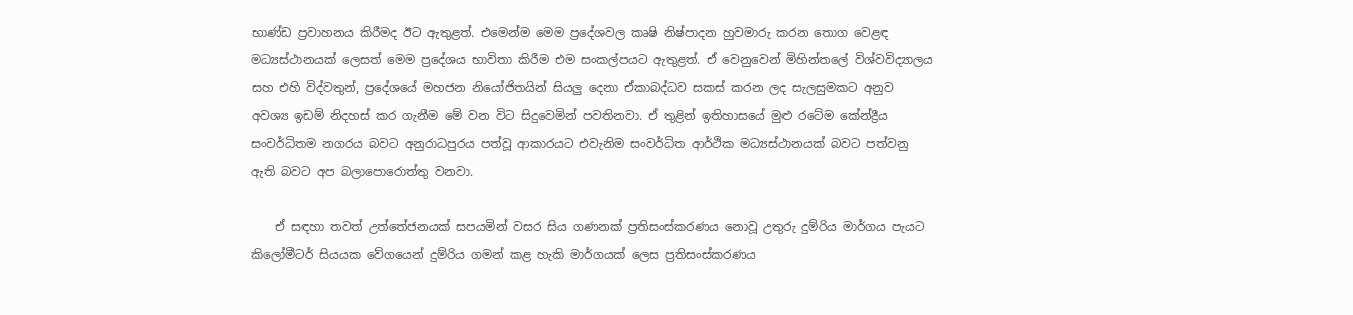භාණ්ඩ ප්‍රවාහනය කිරීමද ඊට ඇතුළත්. එමෙන්ම මෙම ප්‍රදේශවල කෘෂි නිෂ්පාදන හුවමාරු කරන තොග වෙළඳ මධ්‍යස්ථානයක් ලෙසත් මෙම ප්‍රදේශය භාවිතා කිරීම එම සංකල්පයට ඇතුළත්. ඒ වෙනුවෙන් මිහින්තලේ විශ්වවිද්‍යාලය සහ එහි විද්වතුන්, ප්‍රදේශයේ මහජන නියෝජිතයින් සියලු දෙනා ඒකාබද්ධව සකස් කරන ලද සැලසුමකට අනුව අවශ්‍ය ඉඩම් නිදහස් කර ගැනීම මේ වන විට සිදුවෙමින් පවතිනවා. ඒ තුළින් ඉතිහාසයේ මුළු රටේම කේන්ද්‍රීය සංවර්ධිතම නගරය බවට අනුරාධපුරය පත්වූ ආකාරයට එවැනිම සංවර්ධිත ආර්ථික මධ්‍යස්ථානයක් බවට පත්වනු ඇති බවට අප බලාපොරොත්තු වනවා.

    ඒ සඳහා තවත් උත්තේජනයක් සපයමින් වසර සිය ගණනක් ප්‍රතිසංස්කරණය නොවූ උතුරු දුම්රිය මාර්ගය පැයට කිලෝමීටර් සියයක වේගයෙන් දුම්රිය ගමන් කළ හැකි මාර්ගයක් ලෙස ප්‍රතිසංස්කරණය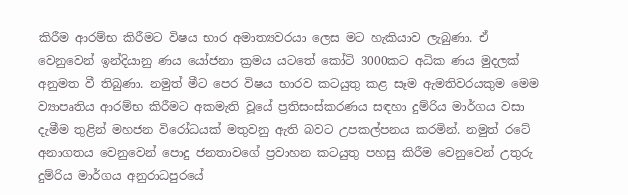කිරීම ආරම්භ කිරීමට විෂය භාර අමාත්‍යවරයා ලෙස මට හැකියාව ලැබුණා. ඒ වෙනුවෙන් ඉන්දියානු ණය යෝජනා ක්‍රමය යටතේ කෝටි 3000කට අධික ණය මුදලක් අනුමත වී තිබුණා. නමුත් මීට පෙර විෂය භාරව කටයුතු කළ සෑම ඇමතිවරයකුම මෙම ව්‍යාපෘතිය ආරම්භ කිරීමට අකමැති වූයේ ප්‍රතිසංස්කරණය සඳහා දුම්රිය මාර්ගය වසා දැමීම තුළින් මහජන විරෝධයක් මතුවනු ඇති බවට උපකල්පනය කරමින්. නමුත් රටේ අනාගතය වෙනුවෙන් පොදු ජනතාවගේ ප්‍රවාහන කටයුතු පහසු කිරීම වෙනුවෙන් උතුරු දුම්රිය මාර්ගය අනුරාධපුරයේ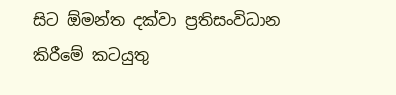සිට ඕමන්ත දක්වා ප්‍රතිසංවිධාන කිරීමේ කටයුතු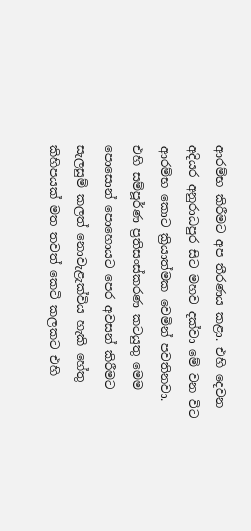ආරම්භ කිරීමට අප තීරණය කළා. එහි දෙවන අදියර අනුරාධපුර සිට මහව දක්වා මේ වන විට ආරම්භ කොට ක්‍රියාත්මක වෙමින් පවතිනවා. එහි සම්පූර්ණ ප්‍රතිසංස්කරණ කටයුතු මෙම පොසොන් පොහොයට පෙර අවසන් කිරීමට සැලසුම් කලත් නොවැළැක්විය හැකි හේතු කිහිපයක් මත තවත් කෙටි කලකට එහි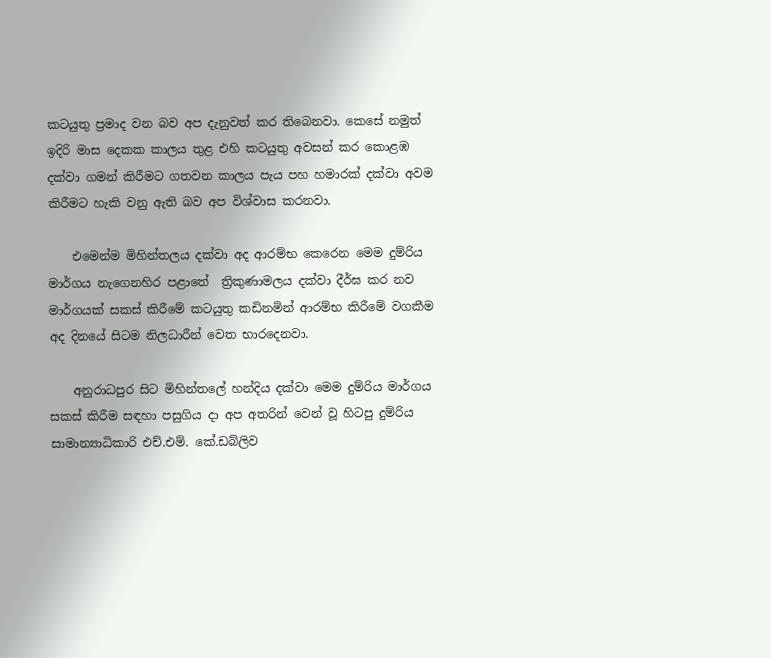කටයුතු ප්‍රමාද වන බව අප දැනුවත් කර තිබෙනවා. කෙසේ නමුත් ඉදිරි මාස දෙකක කාලය තුළ එහි කටයුතු අවසන් කර කොළඹ දක්වා ගමන් කිරීමට ගතවන කාලය පැය පහ හමාරක් දක්වා අවම කිරීමට හැකි වනු ඇති බව අප විශ්වාස කරනවා.

    එමෙන්ම මිහින්තලය දක්වා අද ආරම්භ කෙරෙන මෙම දුම්රිය මාර්ගය නැගෙනහිර පළාතේ  ත්‍රිකුණාමලය දක්වා දීර්ඝ කර නව මාර්ගයක් සකස් කිරීමේ කටයුතු කඩිනමින් ආරම්භ කිරීමේ වගකීම අද දිනයේ සිටම නිලධාරීන් වෙත භාරදෙනවා.

    අනුරාධපුර සිට මිහින්තලේ හන්දිය දක්වා මෙම දුම්රිය මාර්ගය සකස් කිරීම සඳහා පසුගිය දා අප අතරින් වෙන් වූ හිටපු දුම්රිය සාමාන්‍යාධිකාරි එච්.එම්. කේ.ඩබ්ලිව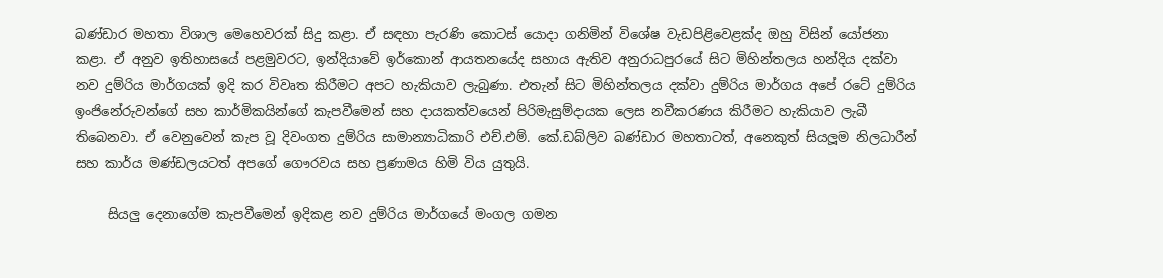බණ්ඩාර මහතා විශාල මෙහෙවරක් සිදු කළා. ඒ සඳහා පැරණි කොටස් යොදා ගනිමින් විශේෂ වැඩපිළිවෙළක්ද ඔහු විසින් යෝජනා කළා. ඒ අනුව ඉතිහාසයේ පළමුවරට, ඉන්දියාවේ ඉර්කොන් ආයතනයේද සහාය ඇතිව අනුරාධපුරයේ සිට මිහින්තලය හන්දිය දක්වා නව දුම්රිය මාර්ගයක් ඉදි කර විවෘත කිරීමට අපට හැකියාව ලැබුණා. එතැන් සිට මිහින්තලය දක්වා දුම්රිය මාර්ගය අපේ රටේ දුම්රිය ඉංජිනේරුවන්ගේ සහ කාර්මිකයින්ගේ කැපවීමෙන් සහ දායකත්වයෙන් පිරිමැසුම්දායක ලෙස නවීකරණය කිරීමට හැකියාව ලැබී තිබෙනවා. ඒ වෙනුවෙන් කැප වූ දිවංගත දුම්රිය සාමාන්‍යාධිකාරි එච්.එම්. කේ.ඩබ්ලිව බණ්ඩාර මහතාටත්, අනෙකුත් සියලූම නිලධාරීන් සහ කාර්ය මණ්ඩලයටත් අපගේ ගෞරවය සහ ප්‍රණාමය හිමි විය යුතුයි.

     සියලු දෙනාගේම කැපවීමෙන් ඉදිකළ නව දුම්රිය මාර්ගයේ මංගල ගමන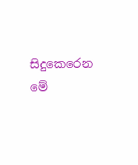සිදුකෙරෙන මේ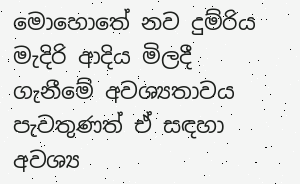මොහොතේ නව දුම්රිය මැදිරි ආදිය මිලදී ගැනීමේ අවශ්‍යතාවය පැවතුණත් ඒ සඳහා අවශ්‍ය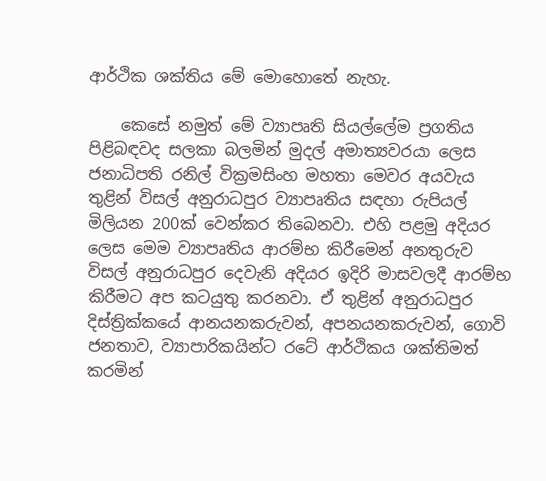ආර්ථික ශක්තිය මේ මොහොතේ නැහැ.

    කෙසේ නමුත් මේ ව්‍යාපෘති සියල්ලේම ප්‍රගතිය පිළිබඳවද සලකා බලමින් මුදල් අමාත්‍යවරයා ලෙස ජනාධිපති රනිල් වික්‍රමසිංහ මහතා මෙවර අයවැය තුළින් විසල් අනුරාධපුර ව්‍යාපෘතිය සඳහා රුපියල් මිලියන 200ක්‌ වෙන්කර තිබෙනවා. එහි පළමු අදියර ලෙස මෙම ව්‍යාපෘතිය ආරම්භ කිරීමෙන් අනතුරුව විසල් අනුරාධපුර දෙවැනි අදියර ඉදිරි මාසවලදී ආරම්භ කිරීමට අප කටයුතු කරනවා. ඒ තුළින් අනුරාධපුර දිස්ත්‍රික්කයේ ආනයනකරුවන්, අපනයනකරුවන්, ගොවි ජනතාව, ව්‍යාපාරිකයින්ට රටේ ආර්ථිකය ශක්තිමත් කරමින්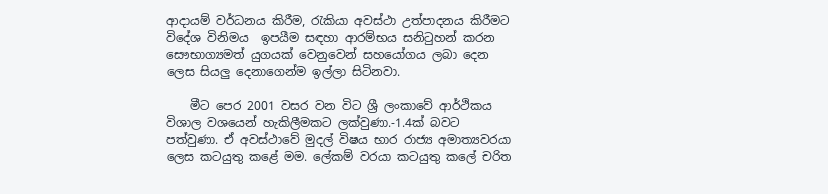ආදායම් වර්ධනය කිරීම, රැකියා අවස්ථා උත්පාදනය කිරීමට විදේශ විනිමය  ඉපයීම සඳහා ආරම්භය සනිටුහන් කරන සෞභාග්‍යමත් යුගයක්‌ වෙනුවෙන් සහයෝගය ලබා දෙන ලෙස සියලු දෙනාගෙන්ම ඉල්ලා සිටිනවා.

    මීට පෙර 2001 වසර වන විට ශ්‍රී ලංකාවේ ආර්ථිකය විශාල වශයෙන් හැකිලීමකට ලක්වුණා.-1.4ක්‌ බවට පත්වුණා. ඒ අවස්ථාවේ මුදල් විෂය භාර රාජ්‍ය අමාත්‍යවරයා ලෙස කටයුතු කළේ මම. ලේකම් වරයා කටයුතු කලේ චරිත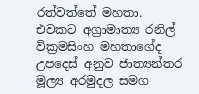රත්වත්තේ මහතා. එවකට අග්‍රාමාත්‍ය රනිල් වික්‍රමසිංහ මහතාගේද උපදෙස් අනුව ජාත්‍යන්තර මූල්‍ය අරමුදල සමග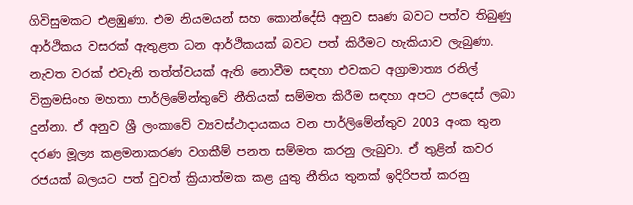ගිවිසුමකට එළඹුණා. එම නියමයන් සහ කොන්දේසි අනුව සෘණ බවට පත්ව තිබුණු ආර්ථිකය වසරක් ඇතුළත ධන ආර්ථිකයක් බවට පත් කිරීමට හැකියාව ලැබුණා. නැවත වරක් එවැනි තත්ත්වයක් ඇති නොවීම සඳහා එවකට අග්‍රාමාත්‍ය රනිල් වික්‍රමසිංහ මහතා පාර්ලිමේන්තුවේ නීතියක් සම්මත කිරීම සඳහා අපට උපදෙස් ලබා දුන්නා. ඒ අනුව ශ්‍රී ලංකාවේ ව්‍යවස්ථාදායකය වන පාර්ලිමේන්තුව 2003 අංක තුන දරණ මූල්‍ය කළමනාකරණ වගකීම් පනත සම්මත කරනු ලැබුවා. ඒ තුළින් කවර රජයක් බලයට පත් වුවත් ක්‍රියාත්මක කළ යුතු නීතිය තුනක් ඉදිරිපත් කරනු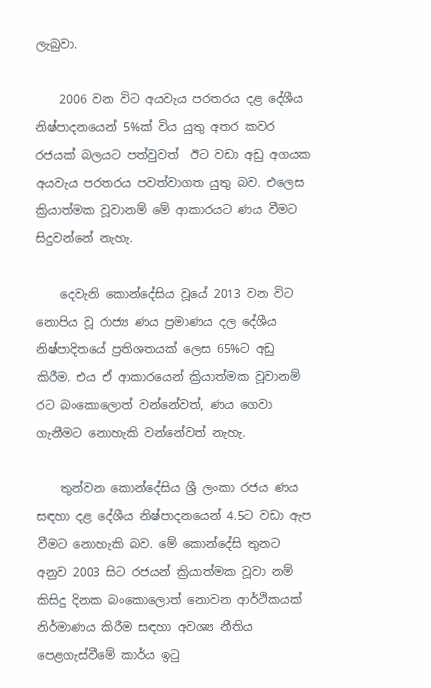ලැබුවා.

    2006 වන විට අයවැය පරතරය දළ දේශීය නිෂ්පාදනයෙන් 5%ක්‌ විය යුතු අතර කවර රජයක් බලයට පත්වුවත්  ඊට වඩා අඩු අගයක අයවැය පරතරය පවත්වාගත යුතු බව. එලෙස ක්‍රියාත්මක වූවානම් මේ ආකාරයට ණය වීමට සිදුවන්නේ නැහැ.

    දෙවැනි කොන්දේසිය වූයේ 2013 වන විට නොපිය වූ රාජ්‍ය ණය ප්‍රමාණය දල දේශීය නිෂ්පාදිතයේ ප්‍රතිශතයක් ලෙස 65%ට අඩු කිරීම. එය ඒ ආකාරයෙන් ක්‍රියාත්මක වූවානම් රට බංකොලොත් වන්නේවත්, ණය ගෙවා ගැනීමට නොහැකි වන්නේවත් නැහැ.

    තුන්වන කොන්දේසිය ශ්‍රී ලංකා රජය ණය සඳහා දළ දේශීය නිෂ්පාදනයෙන් 4.5ට වඩා ඇප වීමට නොහැකි බව. මේ කොන්දේසි තුනට අනුව 2003 සිට රජයන් ක්‍රියාත්මක වූවා නම් කිසිදු දිනක බංකොලොත් නොවන ආර්ථිකයක් නිර්මාණය කිරීම සඳහා අවශ්‍ය නීතිය පෙළගැස්වීමේ කාර්ය ඉටු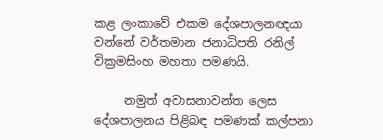කළ ලංකාවේ එකම දේශපාලනඥයා වන්නේ වර්තමාන ජනාධිපති රනිල් වික්‍රමසිංහ මහතා පමණයි.

     නමුත් අවාසනාවන්ත ලෙස දේශපාලනය පිළිබඳ පමණක් කල්පනා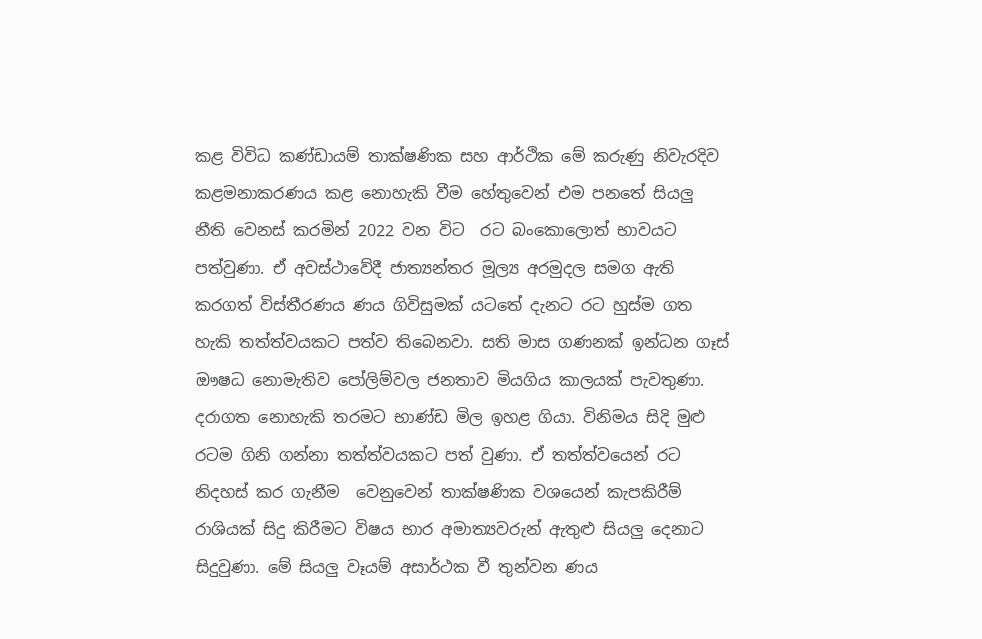කළ විවිධ කණ්ඩායම් තාක්ෂණික සහ ආර්ථික මේ කරුණු නිවැරදිව කළමනාකරණය කළ නොහැකි වීම හේතුවෙන් එම පනතේ සියලු නීති වෙනස් කරමින් 2022 වන විට  රට බංකොලොත් භාවයට පත්වුණා. ඒ අවස්ථාවේදී ජාත්‍යන්තර මූල්‍ය අරමුදල සමග ඇති කරගත් විස්තීරණය ණය ගිවිසුමක් යටතේ දැනට රට හුස්ම ගත හැකි තත්ත්වයකට පත්ව තිබෙනවා. සති මාස ගණනක් ඉන්ධන ගෑස් ඖෂධ නොමැතිව පෝලිම්වල ජනතාව මියගිය කාලයක් පැවතුණා. දරාගත නොහැකි තරමට භාණ්ඩ මිල ඉහළ ගියා. විනිමය සිදි මුළු රටම ගිනි ගන්නා තත්ත්වයකට පත් වුණා. ඒ තත්ත්වයෙන් රට නිදහස් කර ගැනීම  වෙනුවෙන් තාක්ෂණික වශයෙන් කැපකිරීම් රාශියක් සිදු කිරීමට විෂය භාර අමාත්‍යවරුන් ඇතුළු සියලු දෙනාට සිදුවුණා. මේ සියලු වෑයම් අසාර්ථක වී තුන්වන ණය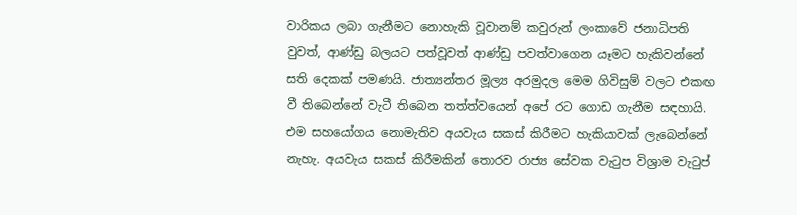වාරිකය ලබා ගැනීමට නොහැකි වූවානම් කවුරුන් ලංකාවේ ජනාධිපති වුවත්, ආණ්ඩු බලයට පත්වූවත් ආණ්ඩු පවත්වාගෙන යෑමට හැකිවන්නේ සති දෙකක් පමණයි. ජාත්‍යන්තර මූල්‍ය අරමුදල මෙම ගිවිසුම් වලට එකඟ වී තිබෙන්නේ වැටී තිබෙන තත්ත්වයෙන් අපේ රට ගොඩ ගැනීම සඳහායි. එම සහයෝගය නොමැතිව අයවැය සකස් කිරීමට හැකියාවක් ලැබෙන්නේ නැහැ. අයවැය සකස් කිරීමකින් තොරව රාජ්‍ය සේවක වැටුප විශ්‍රාම වැටුප්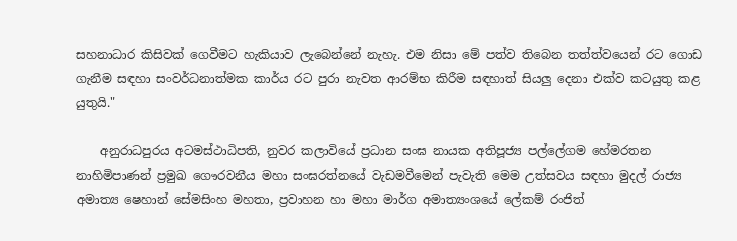සහනාධාර කිසිවක් ගෙවීමට හැකියාව ලැබෙන්නේ නැහැ. එම නිසා මේ පත්ව තිබෙන තත්ත්වයෙන් රට ගොඩ ගැනීම සඳහා සංවර්ධනාත්මක කාර්ය රට පුරා නැවත ආරම්භ කිරීම සඳහාත් සියලු දෙනා එක්ව කටයුතු කළ යුතුයි."

    අනුරාධපුරය අටමස්ථාධිපති, නුවර කලාවියේ ප්‍රධාන සංඝ නායක අතිපූජ්‍ය පල්ලේගම හේමරතන නාහිමිපාණන් ප්‍රමුඛ ගෞරවනීය මහා සංඝරත්නයේ වැඩමවීමෙන් පැවැති මෙම උත්සවය සඳහා මුදල් රාජ්‍ය අමාත්‍ය ෂෙහාන් සේමසිංහ මහතා, ප්‍රවාහන හා මහා මාර්ග අමාත්‍යංශයේ ලේකම් රංජිත්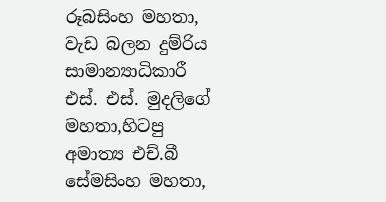රූබසිංහ මහතා, වැඩ බලන දුම්රිය සාමාන්‍යාධිකාරී එස්. එස්. මුදලිගේ මහතා,හිටපු අමාත්‍ය එච්.බී සේමසිංහ මහතා,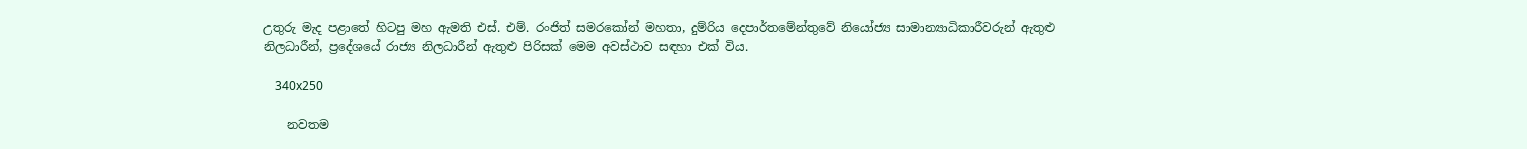උතුරු මැද පළාතේ හිටපු මහ ඇමති එස්. එම්. රංජිත් සමරකෝන් මහතා, දුම්රිය දෙපාර්තමේන්තුවේ නියෝජ්‍ය සාමාන්‍යාධිකාරීවරුන් ඇතුළු නිලධාරීන්, ප්‍රදේශයේ රාජ්‍ය නිලධාරීන් ඇතුළු පිරිසක් මෙම අවස්ථාව සඳහා එක් විය.

    340x250

    නවතම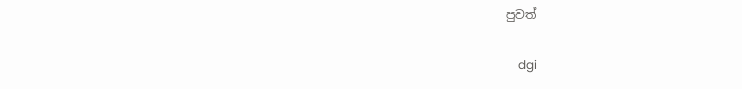පුවත්

    dgi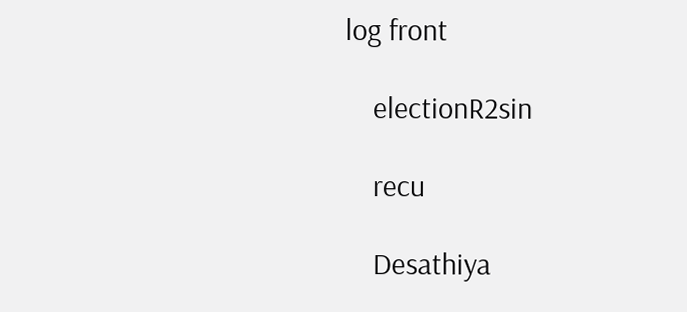log front

    electionR2sin

    recu

    Desathiya